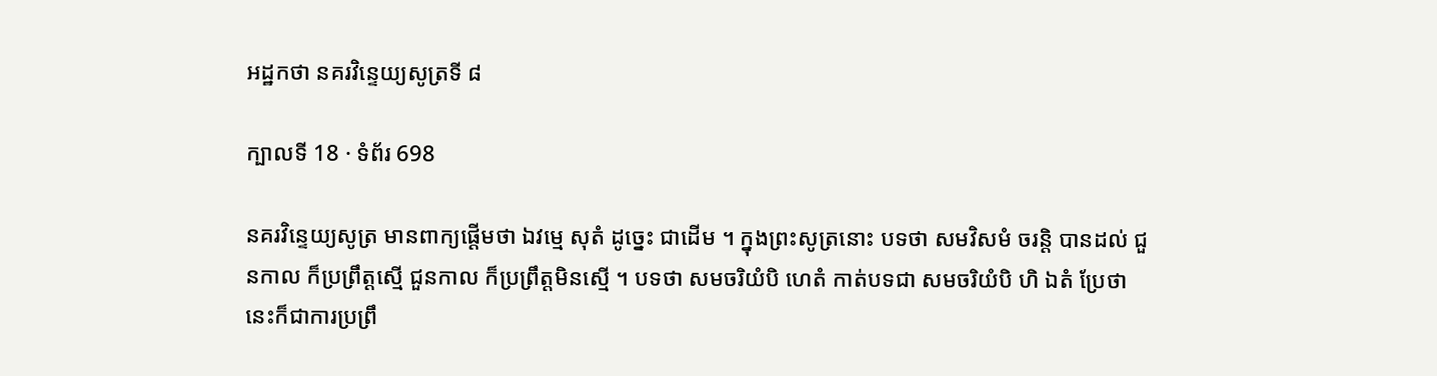អដ្ឋកថា នគរវិន្ទេយ្យសូត្រទី ៨

ក្បាលទី 18 · ទំព័រ 698

នគរវិន្ទេយ្យសូត្រ មានពាក្យផ្តើមថា ឯវម្មេ សុតំ ដូច្នេះ ជាដើម ។ ក្នុងព្រះសូត្រនោះ បទថា សមវិសមំ ចរន្តិ បានដល់ ជួនកាល ក៏ប្រព្រឹត្តស្មើ ជួនកាល ក៏ប្រព្រឹត្តមិនស្មើ ។ បទថា សមចរិយំបិ ហេតំ កាត់បទជា សមចរិយំបិ ហិ ឯតំ ប្រែថា នេះក៏ជាការប្រព្រឹ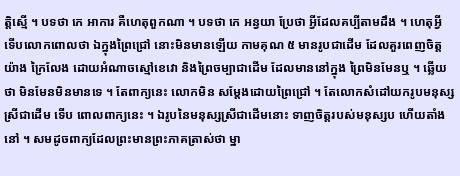ត្តិស្មើ ។ បទថា កេ អាការ គឺហេតុពួកណា ។ បទថា កេ អន្វយា ប្រែថា អ្វីដែលគប្បីតាមដឹង ។ ហេតុអ្វី ទើបលោកពោលថា ឯក្នុងព្រៃជ្រៅ នោះមិនមានឡើយ កាមគុណ ៥ មានរូបជាដើម ដែលគួរពេញចិត្តយ៉ាង ក្រៃលែង ដោយអំណាចស្មៅខេវោ និងព្រៃចម្បាជាដើម ដែលមាននៅក្នុង ព្រៃមិនមែនឬ ។ ឆ្លើយថា មិនមែនមិនមានទេ ។ តែពាក្យនេះ លោកមិន សម្តែងដោយព្រៃជ្រៅ ។ តែលោកសំដៅយករូបមនុស្សស្រីជាដើម ទើប ពោលពាក្យនេះ ។ ឯរូបនៃមនុស្សស្រីជាដើមនោះ ទាញចិត្តរបស់មនុស្សប ហើយតាំងនៅ ។ សមដូចពាក្យដែលព្រះមានព្រះភាគត្រាស់ថា ម្នា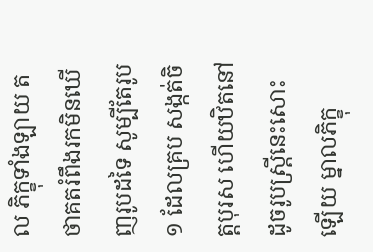ល ភិក្ខុទាំងឡាយ តថាគតរំពឹងរកមិនឃើញរូបដទៃ សូម្បីតែរូប ១ ដែលគ្រប សង្កត់ចិត្តបុរស ហើយឋិតនៅ ដូចរូបស្ត្រីនេះសោះឡើយ ម្នាលភិក្ខុ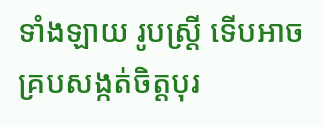ទាំងឡាយ រូបស្ត្រី ទើបអាចគ្របសង្កត់ចិត្តបុរ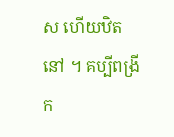ស ហើយឋិតនៅ ។ គប្បីពង្រីក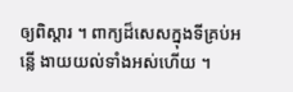ឲ្យពិស្តារ ។ ពាក្យដ៏សេសក្នុងទីគ្រប់អន្លើ ងាយយល់ទាំងអស់ហើយ ។